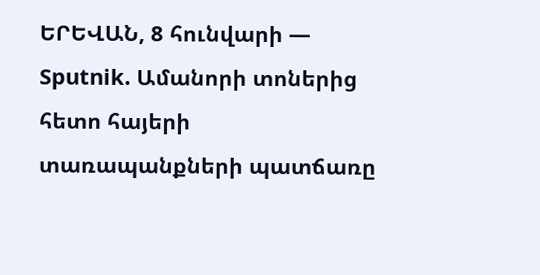ԵՐԵՎԱՆ, 8 հունվարի — Sputnik. Ամանորի տոներից հետո հայերի տառապանքների պատճառը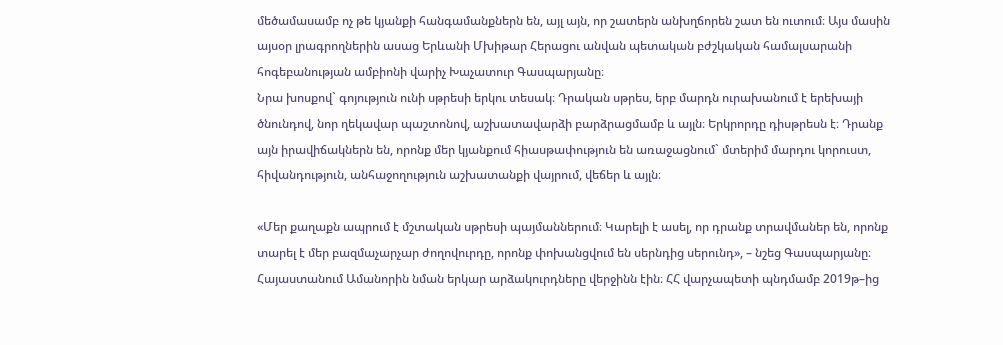մեծամասամբ ոչ թե կյանքի հանգամանքներն են, այլ այն, որ շատերն անխղճորեն շատ են ուտում։ Այս մասին այսօր լրագրողներին ասաց Երևանի Մխիթար Հերացու անվան պետական բժշկական համալսարանի հոգեբանության ամբիոնի վարիչ Խաչատուր Գասպարյանը։
Նրա խոսքով` գոյություն ունի սթրեսի երկու տեսակ։ Դրական սթրես, երբ մարդն ուրախանում է երեխայի ծնունդով, նոր ղեկավար պաշտոնով, աշխատավարձի բարձրացմամբ և այլն։ Երկրորդը դիսթրեսն է։ Դրանք այն իրավիճակներն են, որոնք մեր կյանքում հիասթափություն են առաջացնում` մտերիմ մարդու կորուստ, հիվանդություն, անհաջողություն աշխատանքի վայրում, վեճեր և այլն։

«Մեր քաղաքն ապրում է մշտական սթրեսի պայմաններում։ Կարելի է ասել, որ դրանք տրավմաներ են, որոնք տարել է մեր բազմաչարչար ժողովուրդը, որոնք փոխանցվում են սերնդից սերունդ», – նշեց Գասպարյանը։
Հայաստանում Ամանորին նման երկար արձակուրդները վերջինն էին։ ՀՀ վարչապետի պնդմամբ 2019թ–ից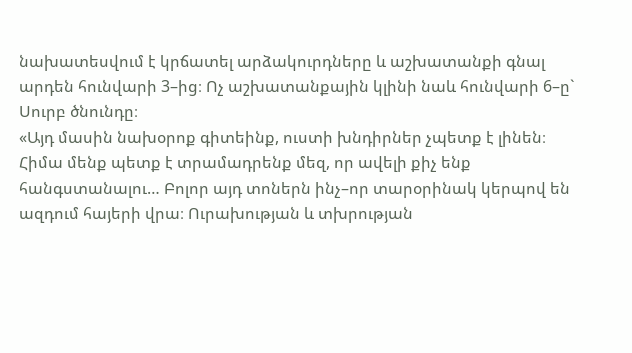նախատեսվում է կրճատել արձակուրդները և աշխատանքի գնալ արդեն հունվարի 3–ից։ Ոչ աշխատանքային կլինի նաև հունվարի 6–ը` Սուրբ ծնունդը։
«Այդ մասին նախօրոք գիտեինք, ուստի խնդիրներ չպետք է լինեն։ Հիմա մենք պետք է տրամադրենք մեզ, որ ավելի քիչ ենք հանգստանալու… Բոլոր այդ տոներն ինչ–որ տարօրինակ կերպով են ազդում հայերի վրա։ Ուրախության և տխրության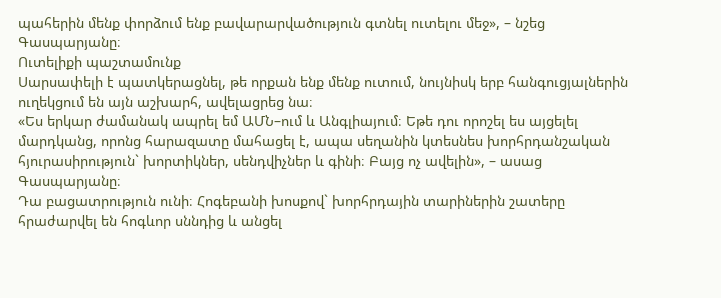պահերին մենք փորձում ենք բավարարվածություն գտնել ուտելու մեջ», – նշեց Գասպարյանը։
Ուտելիքի պաշտամունք
Սարսափելի է պատկերացնել, թե որքան ենք մենք ուտում, նույնիսկ երբ հանգուցյալներին ուղեկցում են այն աշխարհ, ավելացրեց նա։
«Ես երկար ժամանակ ապրել եմ ԱՄՆ–ում և Անգլիայում։ Եթե դու որոշել ես այցելել մարդկանց, որոնց հարազատը մահացել է, ապա սեղանին կտեսնես խորհրդանշական հյուրասիրություն` խորտիկներ, սենդվիչներ և գինի։ Բայց ոչ ավելին», – ասաց Գասպարյանը։
Դա բացատրություն ունի։ Հոգեբանի խոսքով` խորհրդային տարիներին շատերը հրաժարվել են հոգևոր սննդից և անցել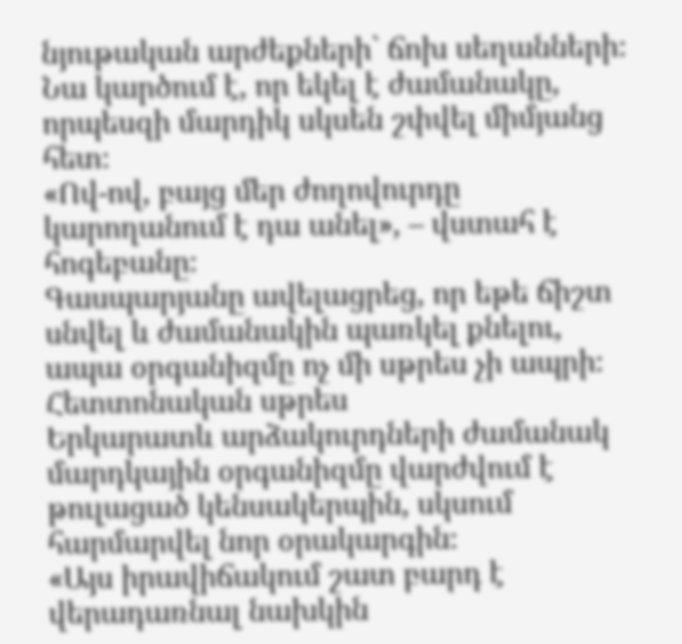նյութական արժեքների` ճոխ սեղանների։
Նա կարծում է, որ եկել է ժամանակը, որպեսզի մարդիկ սկսեն շփվել միմյանց հետ։
«Ով-ով, բայց մեր ժողովուրդը կարողանում է դա անել», – վստահ է հոգեբանը։
Գասպարյանը ավելացրեց, որ եթե ճիշտ սնվել և ժամանակին պառկել քնելու, ապա օրգանիզմը ոչ մի սթրես չի ապրի։
Հետտոնական սթրես
Երկարատև արձակուրդների ժամանակ մարդկային օրգանիզմը վարժվում է թուլացած կենսակերպին, սկսում հարմարվել նոր օրակարգին։
«Այս իրավիճակում շատ բարդ է վերադառնալ նախկին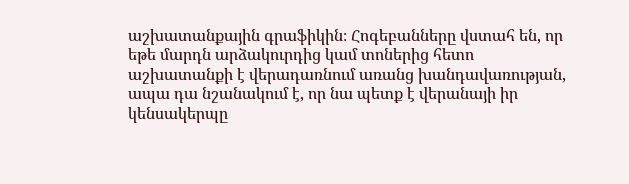աշխատանքային գրաֆիկին։ Հոգեբանները վստահ են, որ եթե մարդն արձակուրդից կամ տոներից հետո աշխատանքի է վերադառնում առանց խանդավառության, ապա դա նշանակում է, որ նա պետք է վերանայի իր կենսակերպը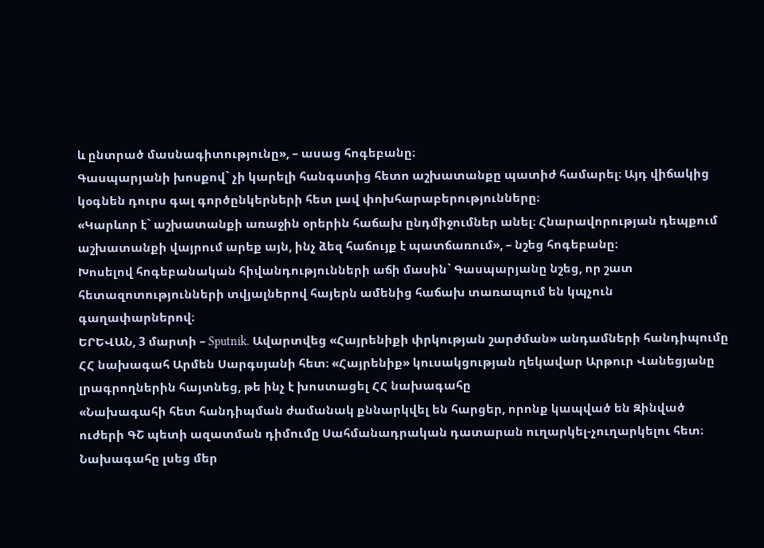և ընտրած մասնագիտությունը», – ասաց հոգեբանը։
Գասպարյանի խոսքով` չի կարելի հանգստից հետո աշխատանքը պատիժ համարել։ Այդ վիճակից կօգնեն դուրս գալ գործընկերների հետ լավ փոխհարաբերությունները։
«Կարևոր է` աշխատանքի առաջին օրերին հաճախ ընդմիջումներ անել։ Հնարավորության դեպքում աշխատանքի վայրում արեք այն, ինչ ձեզ հաճույք է պատճառում», – նշեց հոգեբանը։
Խոսելով հոգեբանական հիվանդությունների աճի մասին` Գասպարյանը նշեց, որ շատ հետազոտությունների տվյալներով հայերն ամենից հաճախ տառապում են կպչուն գաղափարներով։
ԵՐԵՎԱՆ, 3 մարտի – Sputnik. Ավարտվեց «Հայրենիքի փրկության շարժման» անդամների հանդիպումը ՀՀ նախագահ Արմեն Սարգսյանի հետ։ «Հայրենիք» կուսակցության ղեկավար Արթուր Վանեցյանը լրագրողներին հայտնեց, թե ինչ է խոստացել ՀՀ նախագահը
«Նախագահի հետ հանդիպման ժամանակ քննարկվել են հարցեր, որոնք կապված են Զինված ուժերի ԳՇ պետի ազատման դիմումը Սահմանադրական դատարան ուղարկել-չուղարկելու հետ։ Նախագահը լսեց մեր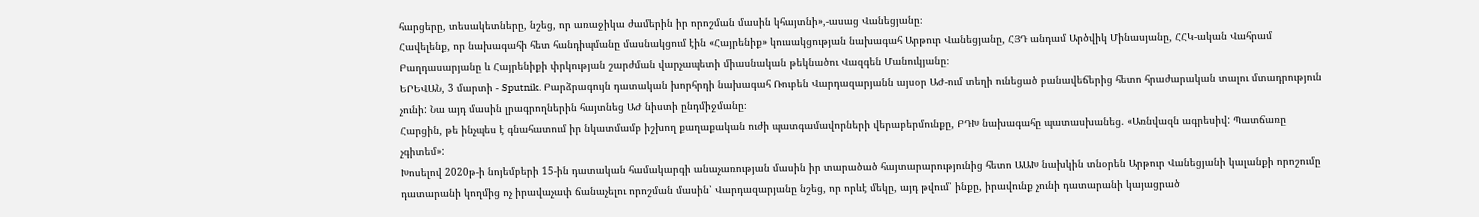հարցերը, տեսակետները, նշեց, որ առաջիկա ժամերին իր որոշման մասին կհայտնի»,-ասաց Վանեցյանը։
Հավելենք, որ նախագահի հետ հանդիպմանը մասնակցում էին «Հայրենիք» կուսակցության նախագահ Արթուր Վանեցյանը, ՀՅԴ անդամ Արծվիկ Մինասյանը, ՀՀԿ-ական Վահրամ Բաղդասարյանը և Հայրենիքի փրկության շարժման վարչապետի միասնական թեկնածու Վազգեն Մանուկյանը։
ԵՐԵՎԱՆ, 3 մարտի - Sputnik. Բարձրագույն դատական խորհրդի նախագահ Ռուբեն Վարդազարյանն այսօր ԱԺ-ում տեղի ունեցած բանավեճերից հետո հրաժարական տալու մտադրություն չունի: Նա այդ մասին լրագրողներին հայտնեց ԱԺ նիստի ընդմիջմանը։
Հարցին, թե ինչպես է գնահատում իր նկատմամբ իշխող քաղաքական ուժի պատգամավորների վերաբերմունքը, ԲԴԽ նախագահը պատասխանեց. «Առնվազն ագրեսիվ: Պատճառը չգիտեմ»:
Խոսելով 2020թ-ի նոյեմբերի 15-ին դատական համակարգի անաչառության մասին իր տարածած հայտարարությունից հետո ԱԱԽ նախկին տնօրեն Արթուր Վանեցյանի կալանքի որոշումը դատարանի կողմից ոչ իրավաչափ ճանաչելու որոշման մասին՝ Վարդազարյանը նշեց, որ որևէ մեկը, այդ թվում՝ ինքը, իրավունք չունի դատարանի կայացրած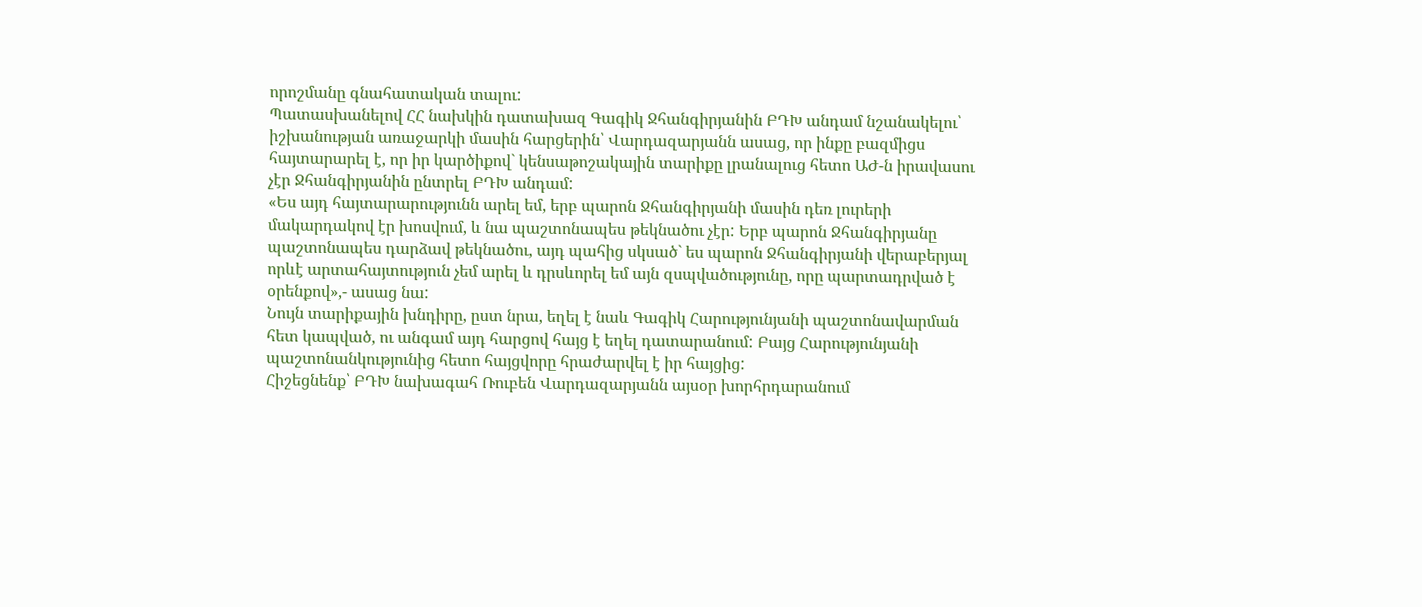որոշմանը գնահատական տալու:
Պատասխանելով ՀՀ նախկին դատախազ Գագիկ Ջհանգիրյանին ԲԴԽ անդամ նշանակելու՝ իշխանության առաջարկի մասին հարցերին՝ Վարդազարյանն ասաց, որ ինքը բազմիցս հայտարարել է, որ իր կարծիքով` կենսաթոշակային տարիքը լրանալուց հետո ԱԺ-ն իրավասու չէր Ջհանգիրյանին ընտրել ԲԴԽ անդամ:
«Ես այդ հայտարարությունն արել եմ, երբ պարոն Ջհանգիրյանի մասին դեռ լուրերի մակարդակով էր խոսվում, և նա պաշտոնապես թեկնածու չէր: Երբ պարոն Ջհանգիրյանը պաշտոնապես դարձավ թեկնածու, այդ պահից սկսած` ես պարոն Ջհանգիրյանի վերաբերյալ որևէ արտահայտություն չեմ արել և դրսևորել եմ այն զսպվածությունը, որը պարտադրված է օրենքով»,- ասաց նա:
Նույն տարիքային խնդիրը, ըստ նրա, եղել է նաև Գագիկ Հարությունյանի պաշտոնավարման հետ կապված, ու անգամ այդ հարցով հայց է եղել դատարանում: Բայց Հարությունյանի պաշտոնանկությունից հետո հայցվորը հրաժարվել է իր հայցից:
Հիշեցնենք՝ ԲԴԽ նախագահ Ռուբեն Վարդազարյանն այսօր խորհրդարանում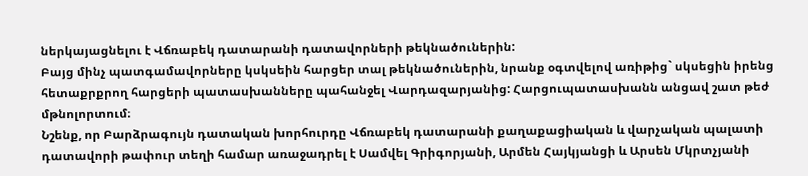ներկայացնելու է Վճռաբեկ դատարանի դատավորների թեկնածուներին:
Բայց մինչ պատգամավորները կսկսեին հարցեր տալ թեկնածուներին, նրանք օգտվելով առիթից` սկսեցին իրենց հետաքրքրող հարցերի պատասխանները պահանջել Վարդազարյանից: Հարցուպատասխանն անցավ շատ թեժ մթնոլորտում։
Նշենք, որ Բարձրագույն դատական խորհուրդը Վճռաբեկ դատարանի քաղաքացիական և վարչական պալատի դատավորի թափուր տեղի համար առաջադրել է Սամվել Գրիգորյանի, Արմեն Հայկյանցի և Արսեն Մկրտչյանի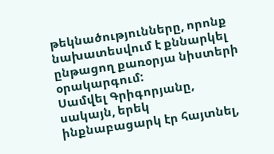թեկնածությունները, որոնք նախատեսվում է քննարկել ընթացող քառօրյա նիստերի օրակարգում:
Սամվել Գրիգորյանը, սակայն, երեկ ինքնաբացարկ էր հայտնել,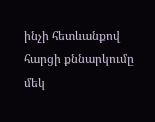ինչի հետևանքով հարցի քննարկումը մեկ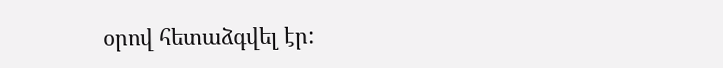օրով հետաձգվել էր: